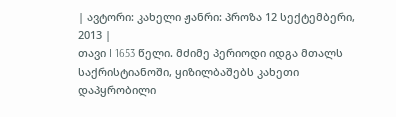| ავტორი: კახელი ჟანრი: პროზა 12 სექტემბერი, 2013 |
თავი I 1653 წელი. მძიმე პერიოდი იდგა მთალს საქრისტიანოში, ყიზილბაშებს კახეთი დაპყრობილი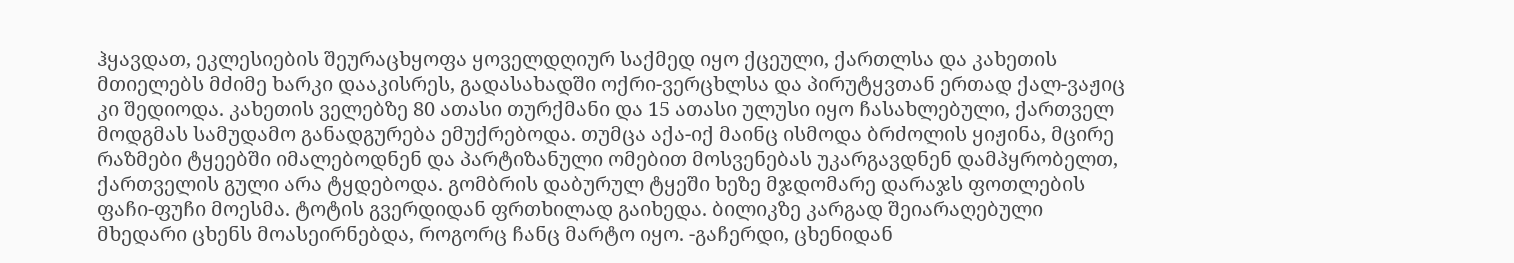ჰყავდათ, ეკლესიების შეურაცხყოფა ყოველდღიურ საქმედ იყო ქცეული, ქართლსა და კახეთის მთიელებს მძიმე ხარკი დააკისრეს, გადასახადში ოქრი-ვერცხლსა და პირუტყვთან ერთად ქალ-ვაჟიც კი შედიოდა. კახეთის ველებზე 80 ათასი თურქმანი და 15 ათასი ულუსი იყო ჩასახლებული, ქართველ მოდგმას სამუდამო განადგურება ემუქრებოდა. თუმცა აქა-იქ მაინც ისმოდა ბრძოლის ყიჟინა, მცირე რაზმები ტყეებში იმალებოდნენ და პარტიზანული ომებით მოსვენებას უკარგავდნენ დამპყრობელთ, ქართველის გული არა ტყდებოდა. გომბრის დაბურულ ტყეში ხეზე მჯდომარე დარაჯს ფოთლების ფაჩი-ფუჩი მოესმა. ტოტის გვერდიდან ფრთხილად გაიხედა. ბილიკზე კარგად შეიარაღებული მხედარი ცხენს მოასეირნებდა, როგორც ჩანც მარტო იყო. -გაჩერდი, ცხენიდან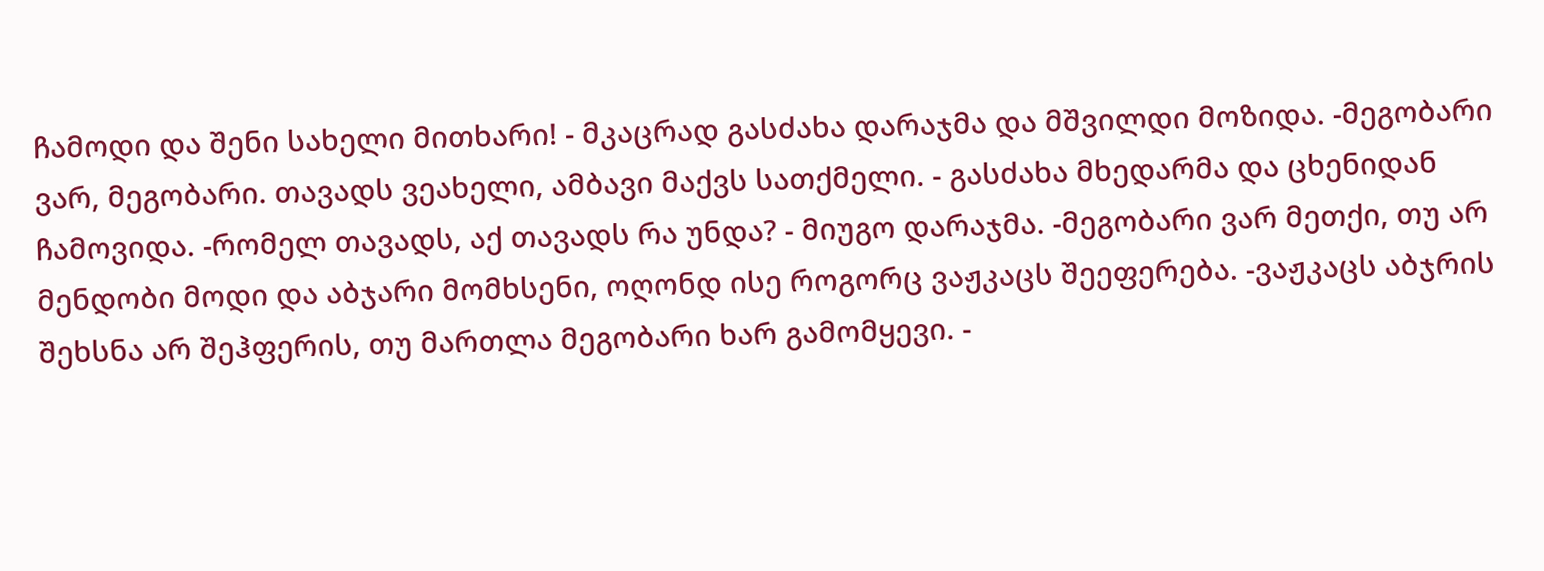ჩამოდი და შენი სახელი მითხარი! - მკაცრად გასძახა დარაჯმა და მშვილდი მოზიდა. -მეგობარი ვარ, მეგობარი. თავადს ვეახელი, ამბავი მაქვს სათქმელი. - გასძახა მხედარმა და ცხენიდან ჩამოვიდა. -რომელ თავადს, აქ თავადს რა უნდა? - მიუგო დარაჯმა. -მეგობარი ვარ მეთქი, თუ არ მენდობი მოდი და აბჯარი მომხსენი, ოღონდ ისე როგორც ვაჟკაცს შეეფერება. -ვაჟკაცს აბჯრის შეხსნა არ შეჰფერის, თუ მართლა მეგობარი ხარ გამომყევი. -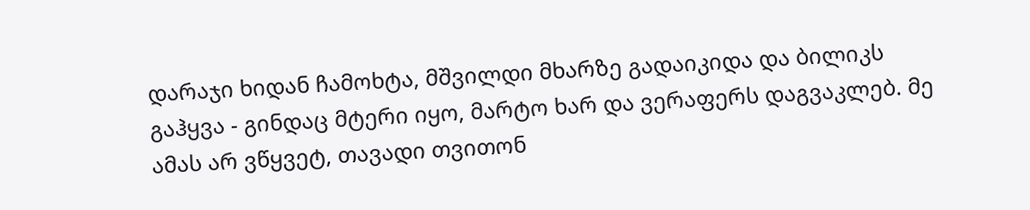დარაჯი ხიდან ჩამოხტა, მშვილდი მხარზე გადაიკიდა და ბილიკს გაჰყვა - გინდაც მტერი იყო, მარტო ხარ და ვერაფერს დაგვაკლებ. მე ამას არ ვწყვეტ, თავადი თვითონ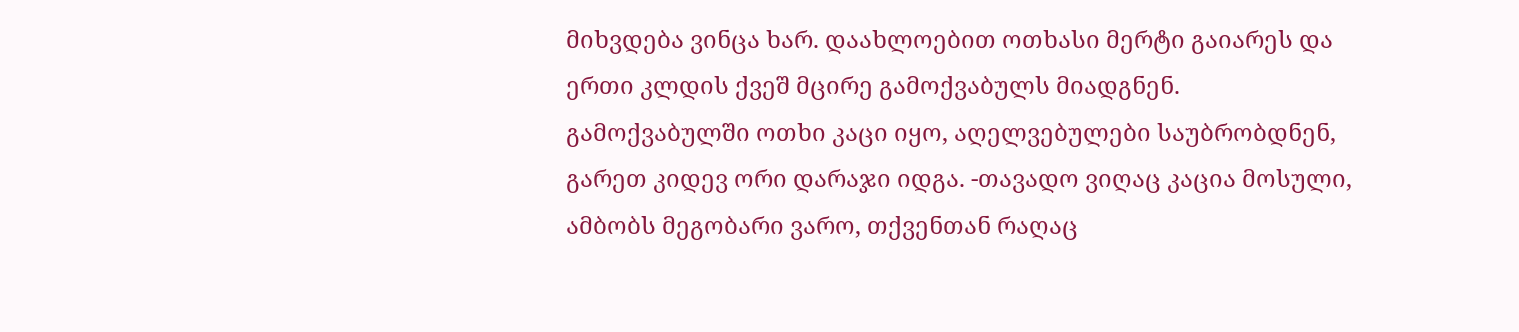მიხვდება ვინცა ხარ. დაახლოებით ოთხასი მერტი გაიარეს და ერთი კლდის ქვეშ მცირე გამოქვაბულს მიადგნენ. გამოქვაბულში ოთხი კაცი იყო, აღელვებულები საუბრობდნენ, გარეთ კიდევ ორი დარაჯი იდგა. -თავადო ვიღაც კაცია მოსული, ამბობს მეგობარი ვარო, თქვენთან რაღაც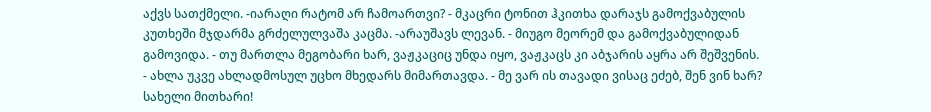აქვს სათქმელი. -იარაღი რატომ არ ჩამოართვი? - მკაცრი ტონით ჰკითხა დარაჯს გამოქვაბულის კუთხეში მჯდარმა გრძელულვაშა კაცმა. -არაუშავს ლევან. - მიუგო მეორემ და გამოქვაბულიდან გამოვიდა. - თუ მართლა მეგობარი ხარ, ვაჟკაციც უნდა იყო, ვაჟკაცს კი აბჯარის აყრა არ შეშვენის. - ახლა უკვე ახლადმოსულ უცხო მხედარს მიმართავდა. - მე ვარ ის თავადი ვისაც ეძებ, შენ ვინ ხარ? სახელი მითხარი!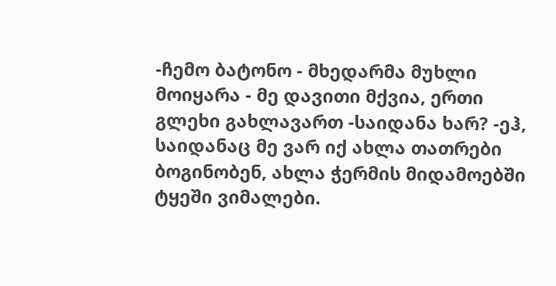-ჩემო ბატონო - მხედარმა მუხლი მოიყარა - მე დავითი მქვია, ერთი გლეხი გახლავართ -საიდანა ხარ? -ეჰ, საიდანაც მე ვარ იქ ახლა თათრები ბოგინობენ, ახლა ჭერმის მიდამოებში ტყეში ვიმალები.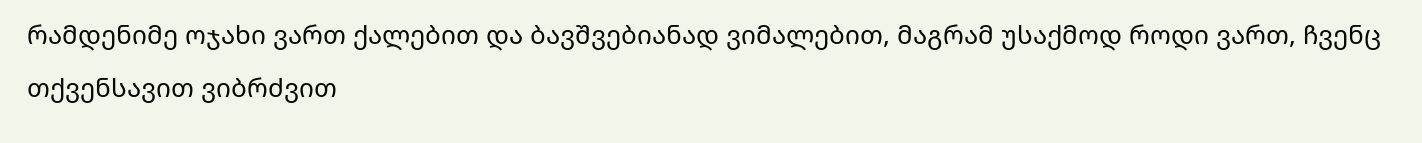რამდენიმე ოჯახი ვართ ქალებით და ბავშვებიანად ვიმალებით, მაგრამ უსაქმოდ როდი ვართ, ჩვენც თქვენსავით ვიბრძვით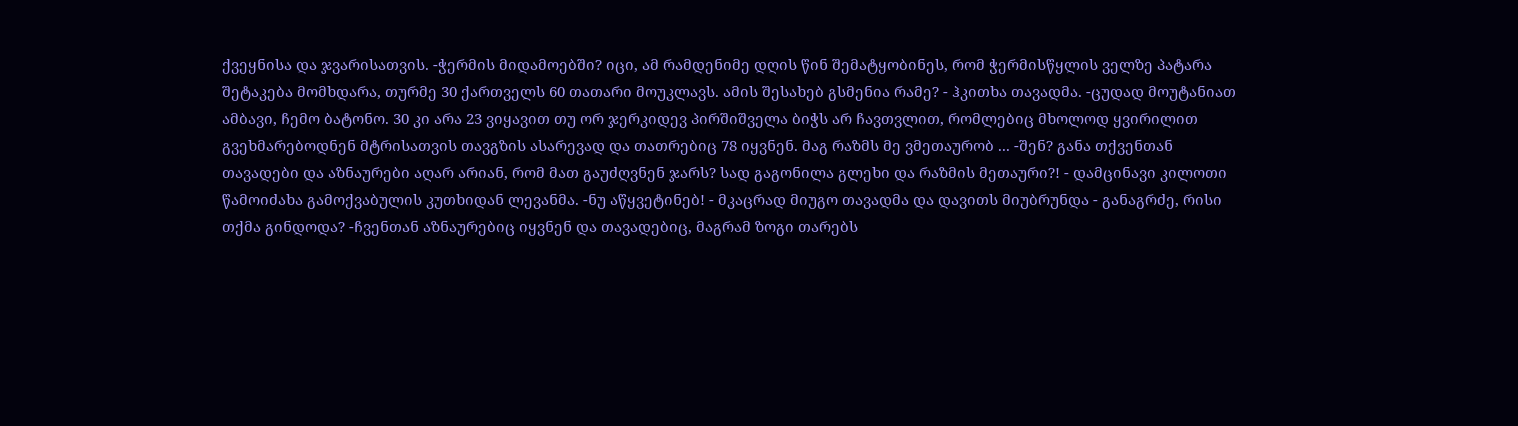ქვეყნისა და ჯვარისათვის. -ჭერმის მიდამოებში? იცი, ამ რამდენიმე დღის წინ შემატყობინეს, რომ ჭერმისწყლის ველზე პატარა შეტაკება მომხდარა, თურმე 30 ქართველს 60 თათარი მოუკლავს. ამის შესახებ გსმენია რამე? - ჰკითხა თავადმა. -ცუდად მოუტანიათ ამბავი, ჩემო ბატონო. 30 კი არა 23 ვიყავით თუ ორ ჯერკიდევ პირშიშველა ბიჭს არ ჩავთვლით, რომლებიც მხოლოდ ყვირილით გვეხმარებოდნენ მტრისათვის თავგზის ასარევად და თათრებიც 78 იყვნენ. მაგ რაზმს მე ვმეთაურობ ... -შენ? განა თქვენთან თავადები და აზნაურები აღარ არიან, რომ მათ გაუძღვნენ ჯარს? სად გაგონილა გლეხი და რაზმის მეთაური?! - დამცინავი კილოთი წამოიძახა გამოქვაბულის კუთხიდან ლევანმა. -ნუ აწყვეტინებ! - მკაცრად მიუგო თავადმა და დავითს მიუბრუნდა - განაგრძე, რისი თქმა გინდოდა? -ჩვენთან აზნაურებიც იყვნენ და თავადებიც, მაგრამ ზოგი თარებს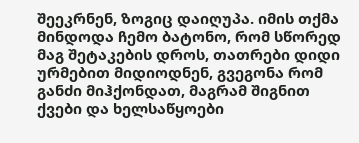შეეკრნენ, ზოგიც დაიღუპა. იმის თქმა მინდოდა ჩემო ბატონო, რომ სწორედ მაგ შეტაკების დროს, თათრები დიდი ურმებით მიდიოდნენ, გვეგონა რომ განძი მიჰქონდათ, მაგრამ შიგნით ქვები და ხელსაწყოები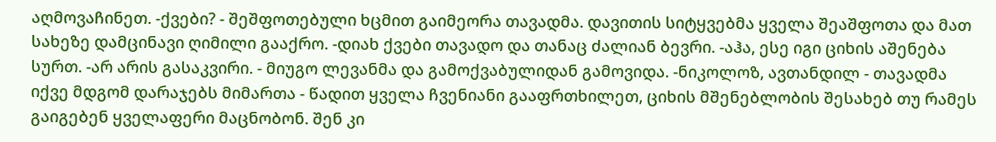აღმოვაჩინეთ. -ქვები? - შეშფოთებული ხცმით გაიმეორა თავადმა. დავითის სიტყვებმა ყველა შეაშფოთა და მათ სახეზე დამცინავი ღიმილი გააქრო. -დიახ ქვები თავადო და თანაც ძალიან ბევრი. -აჰა, ესე იგი ციხის აშენება სურთ. -არ არის გასაკვირი. - მიუგო ლევანმა და გამოქვაბულიდან გამოვიდა. -ნიკოლოზ, ავთანდილ - თავადმა იქვე მდგომ დარაჯებს მიმართა - წადით ყველა ჩვენიანი გააფრთხილეთ, ციხის მშენებლობის შესახებ თუ რამეს გაიგებენ ყველაფერი მაცნობონ. შენ კი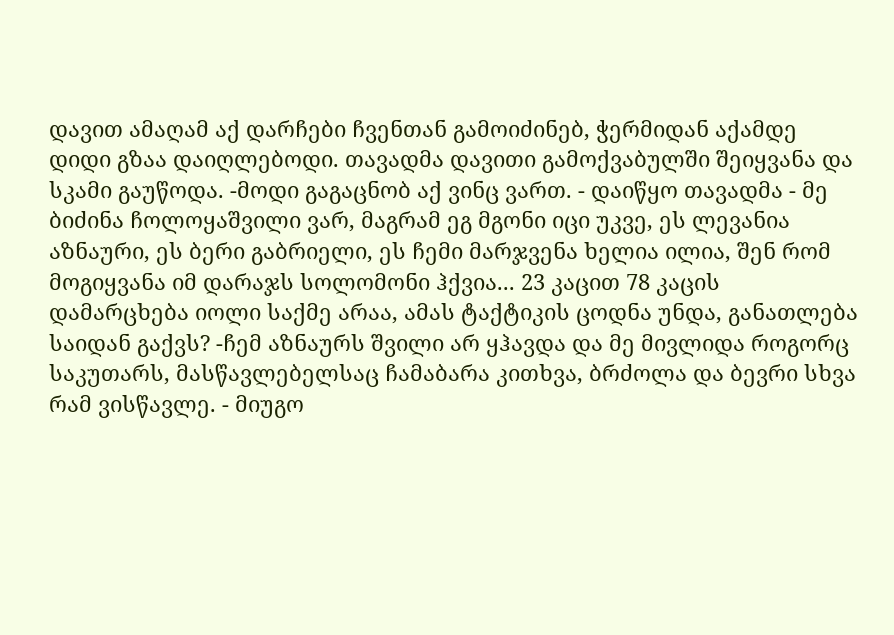დავით ამაღამ აქ დარჩები ჩვენთან გამოიძინებ, ჭერმიდან აქამდე დიდი გზაა დაიღლებოდი. თავადმა დავითი გამოქვაბულში შეიყვანა და სკამი გაუწოდა. -მოდი გაგაცნობ აქ ვინც ვართ. - დაიწყო თავადმა - მე ბიძინა ჩოლოყაშვილი ვარ, მაგრამ ეგ მგონი იცი უკვე, ეს ლევანია აზნაური, ეს ბერი გაბრიელი, ეს ჩემი მარჯვენა ხელია ილია, შენ რომ მოგიყვანა იმ დარაჯს სოლომონი ჰქვია... 23 კაცით 78 კაცის დამარცხება იოლი საქმე არაა, ამას ტაქტიკის ცოდნა უნდა, განათლება საიდან გაქვს? -ჩემ აზნაურს შვილი არ ყჰავდა და მე მივლიდა როგორც საკუთარს, მასწავლებელსაც ჩამაბარა კითხვა, ბრძოლა და ბევრი სხვა რამ ვისწავლე. - მიუგო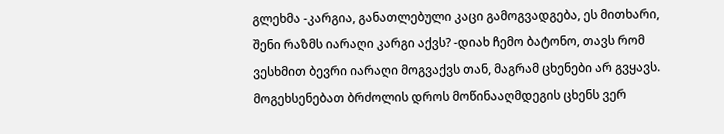გლეხმა -კარგია, განათლებული კაცი გამოგვადგება, ეს მითხარი, შენი რაზმს იარაღი კარგი აქვს? -დიახ ჩემო ბატონო, თავს რომ ვესხმით ბევრი იარაღი მოგვაქვს თან, მაგრამ ცხენები არ გვყავს. მოგეხსენებათ ბრძოლის დროს მოწინააღმდეგის ცხენს ვერ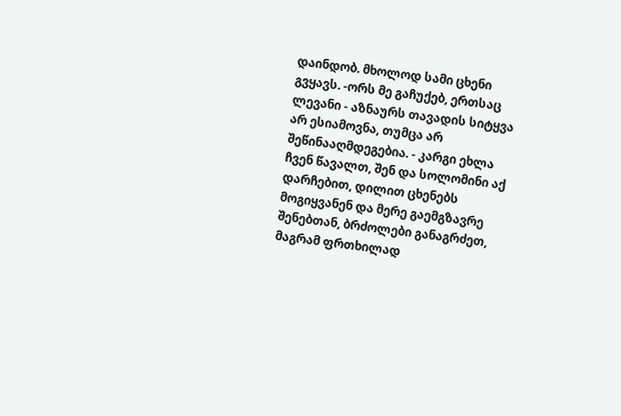დაინდობ. მხოლოდ სამი ცხენი გვყავს. -ორს მე გაჩუქებ, ერთსაც ლევანი - აზნაურს თავადის სიტყვა არ ესიამოვნა, თუმცა არ შეწინააღმდეგებია. - კარგი ეხლა ჩვენ წავალთ, შენ და სოლომინი აქ დარჩებით, დილით ცხენებს მოგიყვანენ და მერე გაემგზავრე შენებთან, ბრძოლები განაგრძეთ, მაგრამ ფრთხილად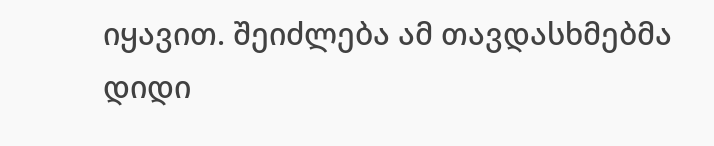იყავით. შეიძლება ამ თავდასხმებმა დიდი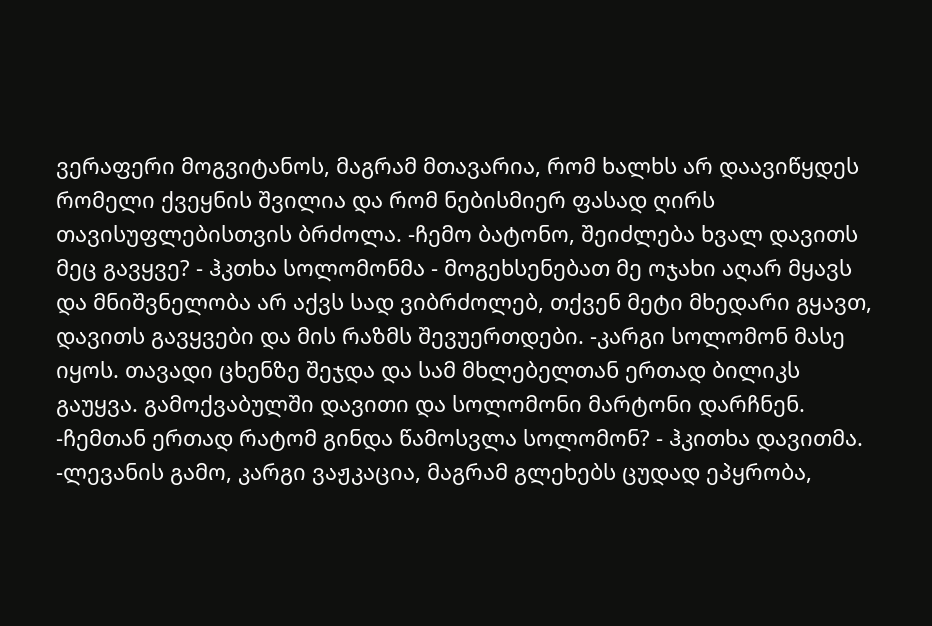ვერაფერი მოგვიტანოს, მაგრამ მთავარია, რომ ხალხს არ დაავიწყდეს რომელი ქვეყნის შვილია და რომ ნებისმიერ ფასად ღირს თავისუფლებისთვის ბრძოლა. -ჩემო ბატონო, შეიძლება ხვალ დავითს მეც გავყვე? - ჰკთხა სოლომონმა - მოგეხსენებათ მე ოჯახი აღარ მყავს და მნიშვნელობა არ აქვს სად ვიბრძოლებ, თქვენ მეტი მხედარი გყავთ, დავითს გავყვები და მის რაზმს შევუერთდები. -კარგი სოლომონ მასე იყოს. თავადი ცხენზე შეჯდა და სამ მხლებელთან ერთად ბილიკს გაუყვა. გამოქვაბულში დავითი და სოლომონი მარტონი დარჩნენ. -ჩემთან ერთად რატომ გინდა წამოსვლა სოლომონ? - ჰკითხა დავითმა. -ლევანის გამო, კარგი ვაჟკაცია, მაგრამ გლეხებს ცუდად ეპყრობა,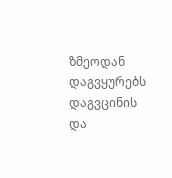ზმეოდან დაგვყურებს დაგვცინის და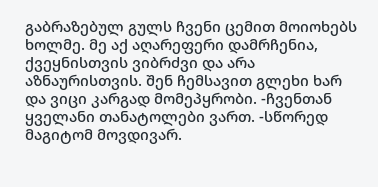გაბრაზებულ გულს ჩვენი ცემით მოიოხებს ხოლმე. მე აქ აღარეფერი დამრჩენია, ქვეყნისთვის ვიბრძვი და არა აზნაურისთვის. შენ ჩემსავით გლეხი ხარ და ვიცი კარგად მომეპყრობი. -ჩვენთან ყველანი თანატოლები ვართ. -სწორედ მაგიტომ მოვდივარ.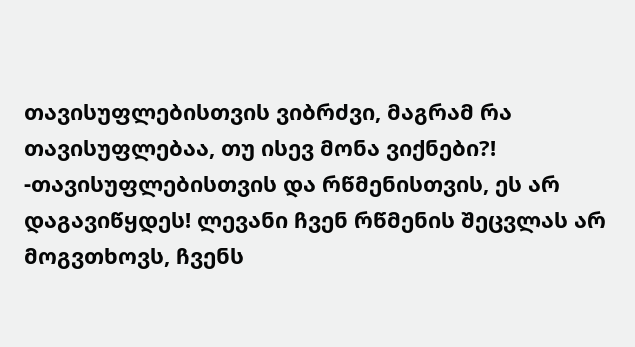თავისუფლებისთვის ვიბრძვი, მაგრამ რა თავისუფლებაა, თუ ისევ მონა ვიქნები?! -თავისუფლებისთვის და რწმენისთვის, ეს არ დაგავიწყდეს! ლევანი ჩვენ რწმენის შეცვლას არ მოგვთხოვს, ჩვენს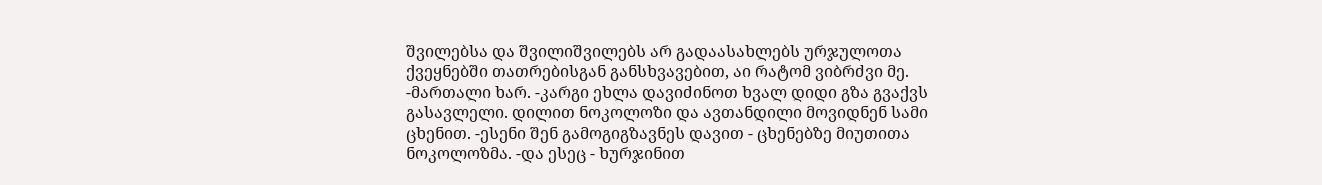შვილებსა და შვილიშვილებს არ გადაასახლებს ურჯულოთა ქვეყნებში თათრებისგან განსხვავებით, აი რატომ ვიბრძვი მე. -მართალი ხარ. -კარგი ეხლა დავიძინოთ ხვალ დიდი გზა გვაქვს გასავლელი. დილით ნოკოლოზი და ავთანდილი მოვიდნენ სამი ცხენით. -ესენი შენ გამოგიგზავნეს დავით - ცხენებზე მიუთითა ნოკოლოზმა. -და ესეც - ხურჯინით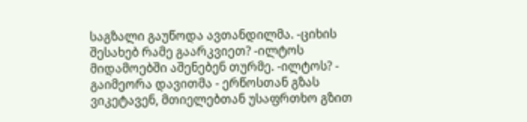საგზალი გაუწოდა ავთანდილმა. -ციხის შესახებ რამე გაარკვიეთ? -ილტოს მიდამოებში აშენებენ თურმე. -ილტოს? - გაიმეორა დავითმა - ერწოსთან გზას ვიკეტავენ, მთიელებთან უსაფრთხო გზით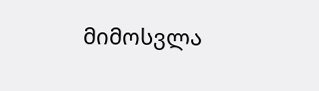მიმოსვლა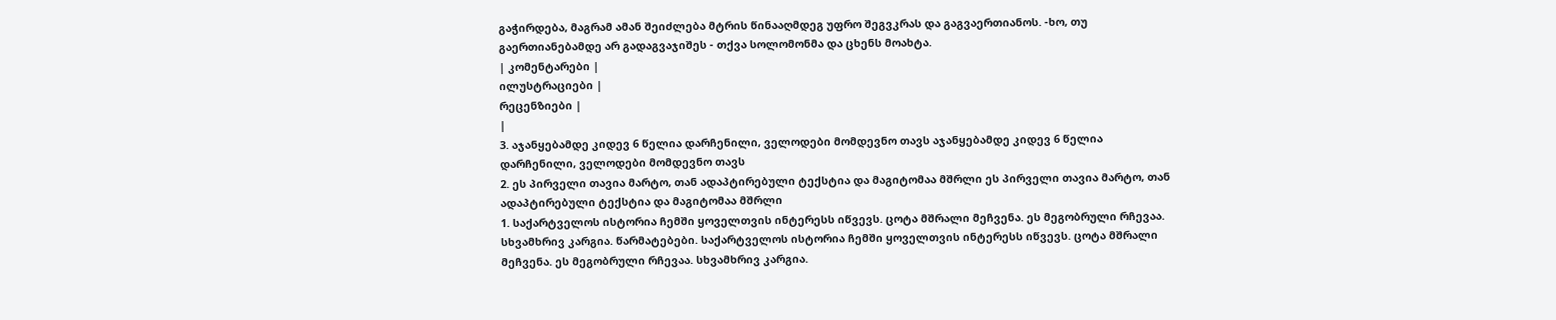გაჭირდება, მაგრამ ამან შეიძლება მტრის წინააღმდეგ უფრო შეგვკრას და გაგვაერთიანოს. -ხო, თუ გაერთიანებამდე არ გადაგვაჯიშეს - თქვა სოლომონმა და ცხენს მოახტა.
| კომენტარები |
ილუსტრაციები |
რეცენზიები |
|
3. აჯანყებამდე კიდევ 6 წელია დარჩენილი, ველოდები მომდევნო თავს აჯანყებამდე კიდევ 6 წელია დარჩენილი, ველოდები მომდევნო თავს
2. ეს პირველი თავია მარტო, თან ადაპტირებული ტექსტია და მაგიტომაა მშრლი ეს პირველი თავია მარტო, თან ადაპტირებული ტექსტია და მაგიტომაა მშრლი
1. საქარტველოს ისტორია ჩემში ყოველთვის ინტერესს იწვევს. ცოტა მშრალი მეჩვენა. ეს მეგობრული რჩევაა. სხვამხრივ კარგია. წარმატებები. საქარტველოს ისტორია ჩემში ყოველთვის ინტერესს იწვევს. ცოტა მშრალი მეჩვენა. ეს მეგობრული რჩევაა. სხვამხრივ კარგია.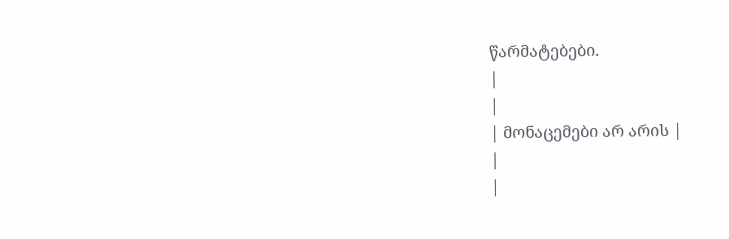წარმატებები.
|
|
| მონაცემები არ არის |
|
|